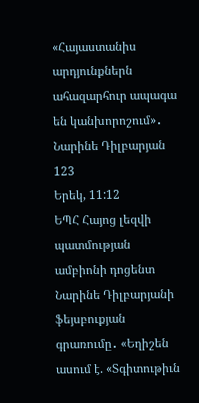«Հայաստանիս արդյունքներն ահազարհուր ապագա են կանխորոշում»․ Նարինե Դիլբարյան
123
Երեկ, 11:12
ԵՊՀ Հայոց լեզվի պատմության ամբիոնի դոցենտ Նարինե Դիլբարյանի ֆեյսբուքյան գրառումը․ «Եղիշեն ասում է. «Տգիտութիւն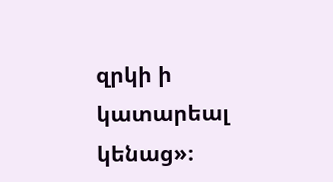զրկի ի կատարեալ կենաց»։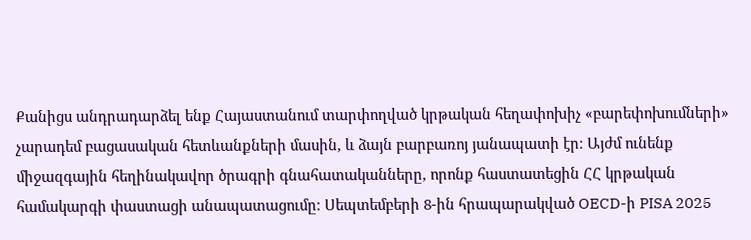Քանիցս անդրադարձել ենք Հայաստանում տարփողված կրթական հեղափոխիչ «բարեփոխումների» չարադեմ բացասական հետևանքների մասին, և ձայն բարբառոյ յանապատի էր։ Այժմ ունենք միջազգային հեղինակավոր ծրագրի գնահատականները, որոնք հաստատեցին ՀՀ կրթական համակարգի փաստացի անապատացումը։ Սեպտեմբերի 8-ին հրապարակված OECD-ի PISA 2025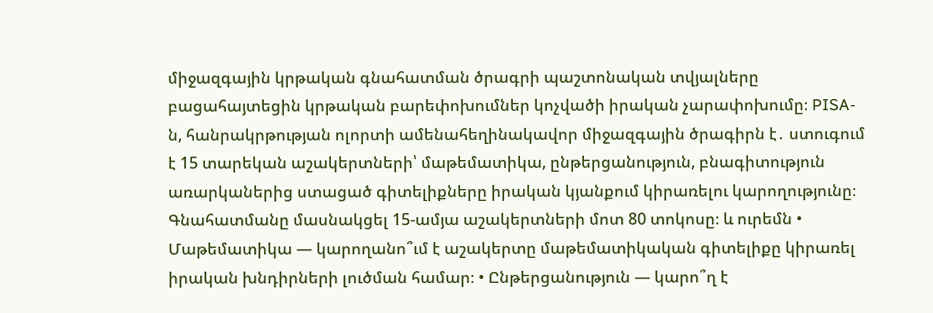միջազգային կրթական գնահատման ծրագրի պաշտոնական տվյալները բացահայտեցին կրթական բարեփոխումներ կոչվածի իրական չարափոխումը։ PISA-ն, հանրակրթության ոլորտի ամենահեղինակավոր միջազգային ծրագիրն է․ ստուգում է 15 տարեկան աշակերտների՝ մաթեմատիկա, ընթերցանություն, բնագիտություն առարկաներից ստացած գիտելիքները իրական կյանքում կիրառելու կարողությունը։ Գնահատմանը մասնակցել 15-ամյա աշակերտների մոտ 80 տոկոսը։ և ուրեմն • Մաթեմատիկա — կարողանո՞ւմ է աշակերտը մաթեմատիկական գիտելիքը կիրառել իրական խնդիրների լուծման համար։ • Ընթերցանություն — կարո՞ղ է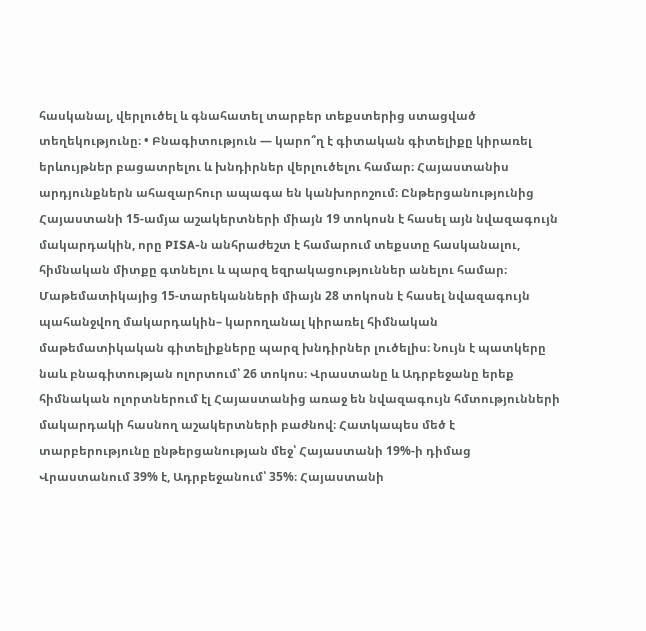հասկանալ, վերլուծել և գնահատել տարբեր տեքստերից ստացված տեղեկությունը։ • Բնագիտություն — կարո՞ղ է գիտական գիտելիքը կիրառել երևույթներ բացատրելու և խնդիրներ վերլուծելու համար։ Հայաստանիս արդյունքներն ահազարհուր ապագա են կանխորոշում։ Ընթերցանությունից Հայաստանի 15-ամյա աշակերտների միայն 19 տոկոսն է հասել այն նվազագույն մակարդակին, որը PISA-ն անհրաժեշտ է համարում տեքստը հասկանալու, հիմնական միտքը գտնելու և պարզ եզրակացություններ անելու համար։ Մաթեմատիկայից 15-տարեկանների միայն 28 տոկոսն է հասել նվազագույն պահանջվող մակարդակին– կարողանալ կիրառել հիմնական մաթեմատիկական գիտելիքները պարզ խնդիրներ լուծելիս։ Նույն է պատկերը նաև բնագիտության ոլորտում՝ 26 տոկոս։ Վրաստանը և Ադրբեջանը երեք հիմնական ոլորտներում էլ Հայաստանից առաջ են նվազագույն հմտությունների մակարդակի հասնող աշակերտների բաժնով։ Հատկապես մեծ է տարբերությունը ընթերցանության մեջ՝ Հայաստանի 19%-ի դիմաց Վրաստանում 39% է, Ադրբեջանում՝ 35%։ Հայաստանի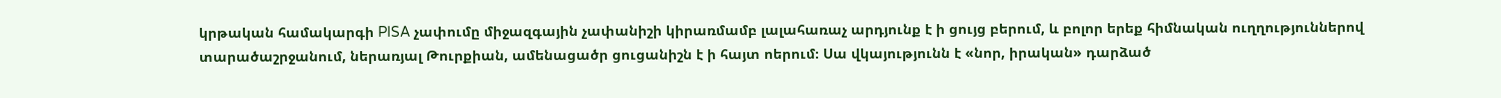կրթական համակարգի PISA չափումը միջազգային չափանիշի կիրառմամբ լալահառաչ արդյունք է ի ցույց բերում, և բոլոր երեք հիմնական ուղղություններով տարածաշրջանում, ներառյալ Թուրքիան, ամենացածր ցուցանիշն է ի հայտ ոերում։ Սա վկայությունն է «նոր, իրական» դարձած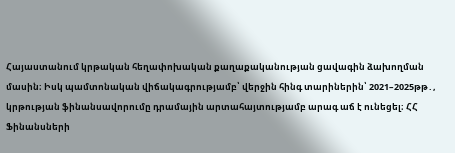Հայաստանում կրթական հեղափոխական քաղաքականության ցավագին ձախողման մասին։ Իսկ պամտոնական վիճակագրությամբ՝ վերջին հինգ տարիներին՝ 2021–2025թթ․, կրթության ֆինանսավորումը դրամային արտահայտությամբ արագ աճ է ունեցել։ ՀՀ Ֆինանսների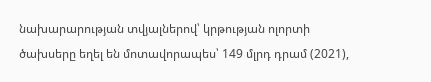նախարարության տվյալներով՝ կրթության ոլորտի ծախսերը եղել են մոտավորապես՝ 149 մլրդ դրամ (2021),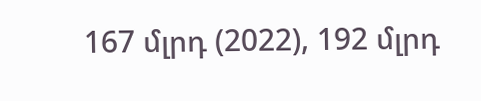167 մլրդ (2022), 192 մլրդ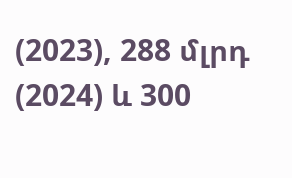(2023), 288 մլրդ (2024) և 300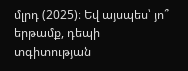մլրդ (2025)։ Եվ այսպես՝ յո՞ երթամք, դեպի տգիտության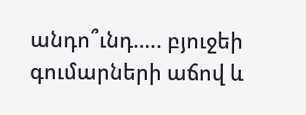անդո՞ւնդ….. բյուջեի գումարների աճով և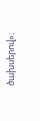ծախսերով»։